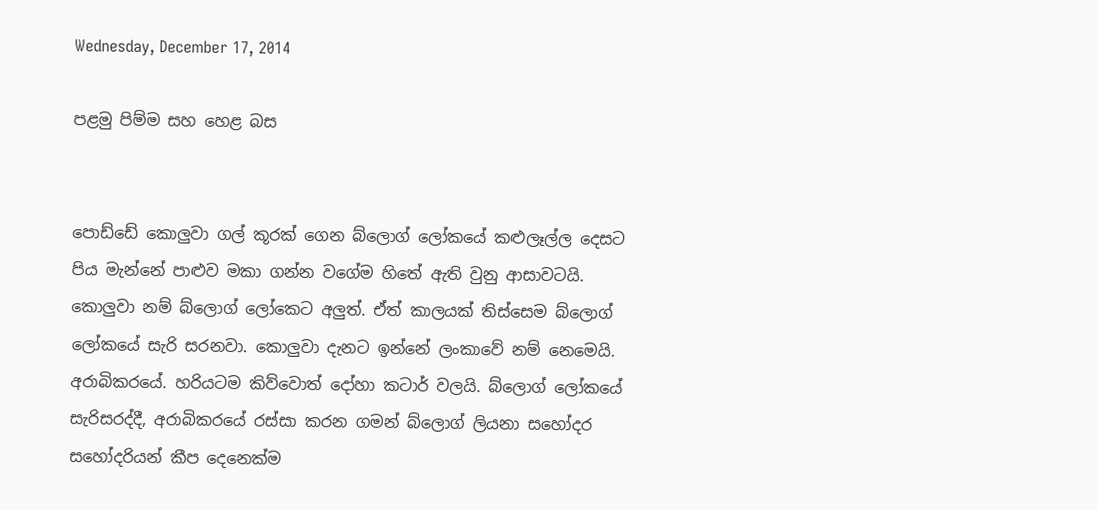Wednesday, December 17, 2014

පළමු පිම්ම සහ හෙළ බස


පොඩ්ඩේ කොලුවා ගල් කූරක් ගෙන බ්ලොග් ලෝකයේ කළුලෑල්ල දෙසට පිය මැන්නේ පාළුව මකා ගන්න වගේම හිතේ ඇති වුනු ආසාවටයි. කොලුවා නම් බ්ලොග් ලෝකෙට අලුත්. ඒත් කාලයක් තිස්සෙම බ්ලොග් ලෝකයේ සැරි සරනවා. කොලුවා දැනට ඉන්නේ ලංකාවේ නම් නෙමෙයි. අරාබිකරයේ. හරියටම කිව්වොත් දෝහා කටාර් වලයි. බ්ලොග් ලෝකයේ සැරිසරද්දී, අරාබිකරයේ රස්සා කරන ගමන් බ්ලොග් ලියනා සහෝදර සහෝදරියන් කීප දෙනෙක්ම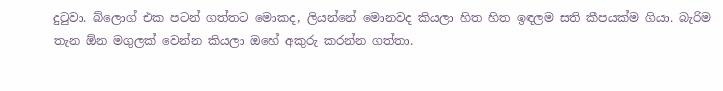දුටුවා. බ්ලොග් එක පටන් ගත්තට මොකද, ලියන්නේ මොනවද කියලා හිත හිත ඉඳලම සති කීපයක්ම ගියා. බැරිම තැන ඕන මගුලක් වෙන්න කියලා ඔහේ අකුරු කරන්න ගත්තා.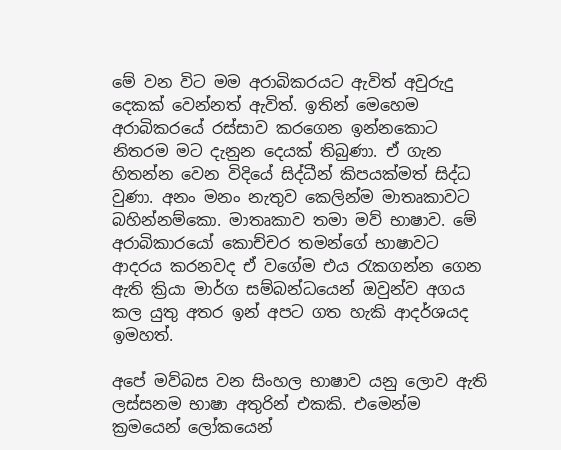මේ වන විට මම අරාබිකරයට ඇවිත් අවුරුදු දෙකක් වෙන්නත් ඇවිත්. ඉතින් මෙහෙම අරාබිකරයේ රස්සාව කරගෙන ඉන්නකොට නිතරම මට දැනුන දෙයක් තිබුණා. ඒ ගැන හිතන්න වෙන විදියේ සිද්ධීන් කිපයක්මත් සිද්ධ වුණා. අනං මනං නැතුව කෙලින්ම මාතෘකාවට බහින්නම්කො. මාතෘකාව තමා මව් භාෂාව. මේ අරාබිකාරයෝ කොච්චර තමන්ගේ භාෂාවට ආදරය කරනවද ඒ වගේම එය රැකගන්න ගෙන ඇති ක්‍රියා මාර්ග සම්බන්ධයෙන් ඔවුන්ව අගය කල යුතු අතර ඉන් අපට ගත හැකි ආදර්ශයද ඉමහත්.

අපේ මව්බස වන සිංහල භාෂාව යනු ලොව ඇති ලස්සනම භාෂා අතුරින් එකකි. එමෙන්ම ක්‍රමයෙන් ලෝකයෙන්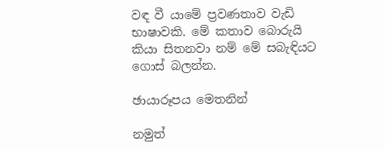වඳ වී යාමේ ප්‍රවණතාව වැඩි භාෂාවකි. මේ කතාව බොරුයි කියා සිතනවා නම් මේ සබැඳියට ගොස් බලන්න.

ඡායාරූපය මෙතනින්

නමුත්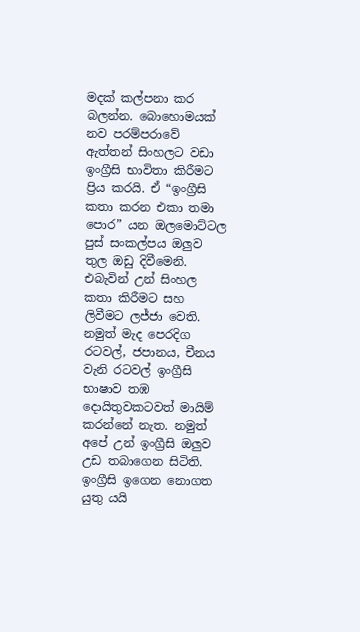මදක් කල්පනා කර බලන්න. බොහොමයක් නව පරම්පරාවේ ඇත්තන් සිංහලට වඩා ඉංග්‍රීසි භාවිතා කිරීමට ප්‍රිය කරයි. ඒ “ඉංග්‍රීසි කතා කරන එකා තමා පොර” යන ඔලමොට්ටල පුස් සංකල්පය ඔලුව තුල ඔඩු දිවීමෙනි. එබැවින් උන් සිංහල කතා කිරීමට සහ ලිවීමට ලජ්ජා වෙති. නමුත් මැද පෙරදිග රටවල්, ජපානය, චීනය වැනි රටවල් ඉංග්‍රීසි භාෂාව තඹ දොයිතුවකටවත් මායිම් කරන්නේ නැත. නමුත් අපේ උන් ඉංග්‍රීසි ඔලුව උඩ තබාගෙන සිටිති. ඉංග්‍රීසි ඉගෙන නොගත යුතු යයි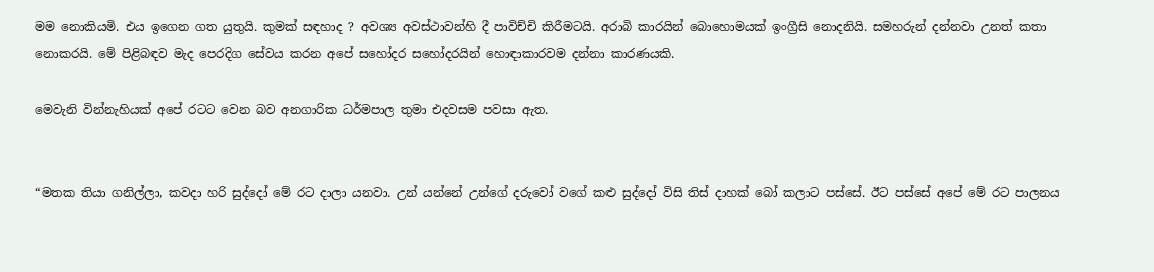මම නොකියමි. එය ඉගෙන ගත යුතුයි. කුමක් සඳහාද ? අවශ්‍ය අවස්ථාවන්හි දී පාවිච්චි කිරීමටයි. අරාබි කාරයින් බොහොමයක් ඉංග්‍රීසි නොදනියි. සමහරුන් දන්නවා උනත් කතා නොකරයි. මේ පිළිබඳව මැද පෙරදිග සේවය කරන අපේ සහෝදර සහෝදරයින් හොඳාකාරවම දන්නා කාරණයකි.

මෙවැනි වින්නැහියක් අපේ රටට වෙන බව අනගාරික ධර්මපාල තුමා එදවසම පවසා ඇත.


“මතක තියා ගනිල්ලා, කවදා හරි සුද්දෝ මේ රට දාලා යනවා. උන් යන්නේ උන්ගේ දරුවෝ වගේ කළු සුද්දෝ විසි තිස් දාහක් බෝ කලාට පස්සේ. ඊට පස්සේ අපේ මේ රට පාලනය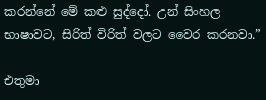කරන්නේ මේ කළු සුද්දෝ. උන් සිංහල භාෂාවට, සිරිත් විරිත් වලට වෛර කරනවා.”

එතුමා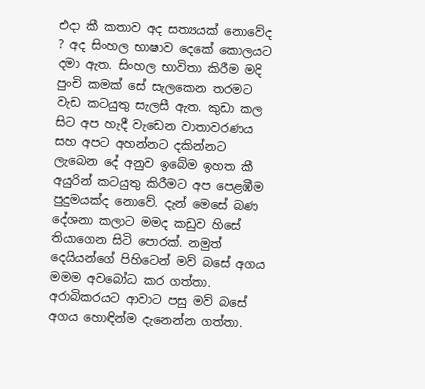එදා කී කතාව අද සත්‍යයක් නොවේද ? අද සිංහල භාෂාව දෙකේ කොලයට දමා ඇත. සිංහල භාවිතා කිරීම මදි පුංචි කමක් සේ සැලකෙන තරමට වැඩ කටයුතු සැලසී ඇත. කුඩා කල සිට අප හැදී වැඩෙන වාතාවරණය සහ අපට අහන්නට දකින්නට ලැබෙන දේ අනුව ඉබේම ඉහත කී අයුරින් කටයුතු කිරීමට අප පෙළඹීම පුදුමයක්ද නොවේ. දැන් මෙසේ බණ දේශනා කලාට මමද කඩුව හිසේ තියාගෙන සිටි පොරක්. නමුත් දෙයියන්ගේ පිහිටෙන් මව් බසේ අගය මමම අවබෝධ කර ගත්තා. අරාබිකරයට ආවාට පසු මව් බසේ අගය හොඳින්ම දැනෙන්න ගත්තා.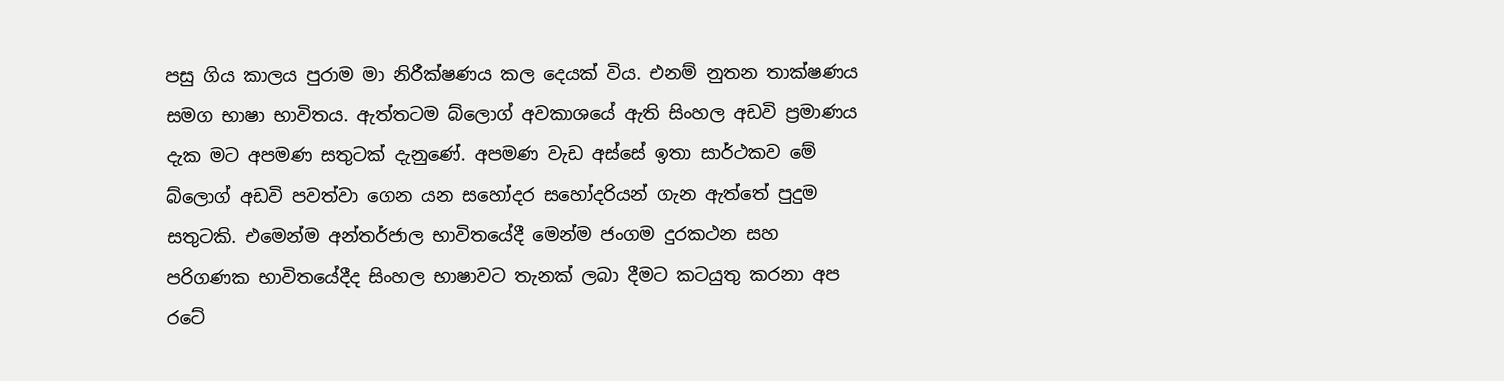පසු ගිය කාලය පුරාම මා නිරීක්ෂණය කල දෙයක් විය. එනම් නුතන තාක්ෂණය සමග භාෂා භාවිතය. ඇත්තටම බ්ලොග් අවකාශයේ ඇති සිංහල අඩවි ප්‍රමාණය දැක මට අපමණ සතුටක් දැනුණේ. අපමණ වැඩ අස්සේ ඉතා සාර්ථකව මේ බ්ලොග් අඩවි පවත්වා ගෙන යන සහෝදර සහෝදරියන් ගැන ඇත්තේ පුදුම සතුටකි. එමෙන්ම අන්තර්ජාල භාවිතයේදී මෙන්ම ජංගම දුරකථන සහ පරිගණක භාවිතයේදීද සිංහල භාෂාවට තැනක් ලබා දීමට කටයුතු කරනා අප රටේ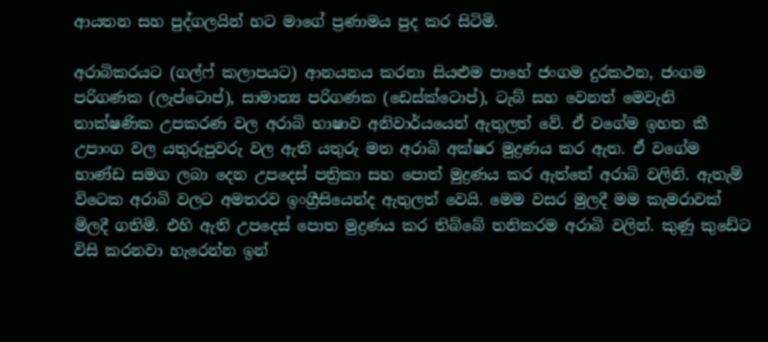ආයතන සහ පුද්ගලයින් හට මාගේ ප්‍රණාමය පුද කර සිටිමි.

අරාබිකරයට (ගල්ෆ් කලාපයට) ආනයනය කරනා සියළුම පාහේ ජංගම දුරකථන, ජංගම පරිගණක (ලැප්ටොප්), සාමාන්‍ය පරිගණක (ඩෙස්ක්ටොප්), ටැබ් සහ වෙනත් මෙවැනි තාක්ෂණික උපකරණ වල අරාබි භාෂාව අනිවාර්යයෙන් ඇතුලත් වේ. ඒ වගේම ඉහත කී උපාංග වල යතුරුපුවරු වල ඇති යතුරු මත අරාබි අක්ෂර මුද්‍රණය කර ඇත. ඒ වගේම භාණ්ඩ සමග ලබා දෙන උපදෙස් පත්‍රිකා සහ පොත් මුද්‍රණය කර ඇත්තේ අරාබි වලිනි. ඇතැම් විටෙක අරාබි වලට අමතරව ඉංග්‍රීසියෙන්ද ඇතුලත් වෙයි. මෙම වසර මුලදී මම කැමරාවක් මිලදී ගතිමි. එහි ඇති උපදෙස් පොත මුද්‍රණය කර තිබ්බේ තනිකරම අරාබි වලින්. කුණු කුඩේට විසි කරනවා හැරෙන්න ඉන්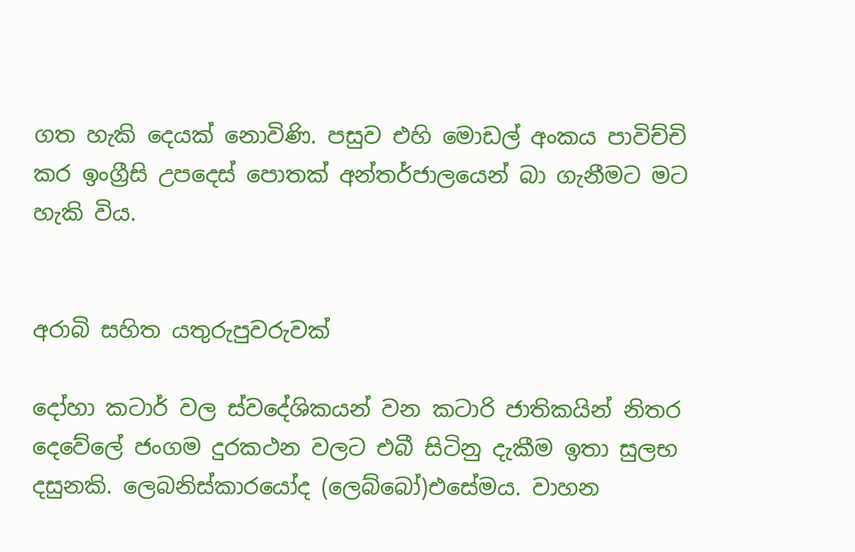ගත හැකි දෙයක් නොවිණි. පසුව එහි මොඩල් අංකය පාවිච්චි කර ඉංග්‍රීසි උපදෙස් පොතක් අන්තර්ජාලයෙන් බා ගැනීමට මට හැකි විය.


අරාබි සහිත යතුරුපුවරුවක්

දෝහා කටාර් වල ස්වදේශිකයන් වන කටාරි ජාතිකයින් නිතර දෙවේලේ ජංගම දුරකථන වලට එබී සිටිනු දැකීම ඉතා සුලභ දසුනකි. ලෙබනිස්කාරයෝද (ලෙබ්බෝ)එසේමය. වාහන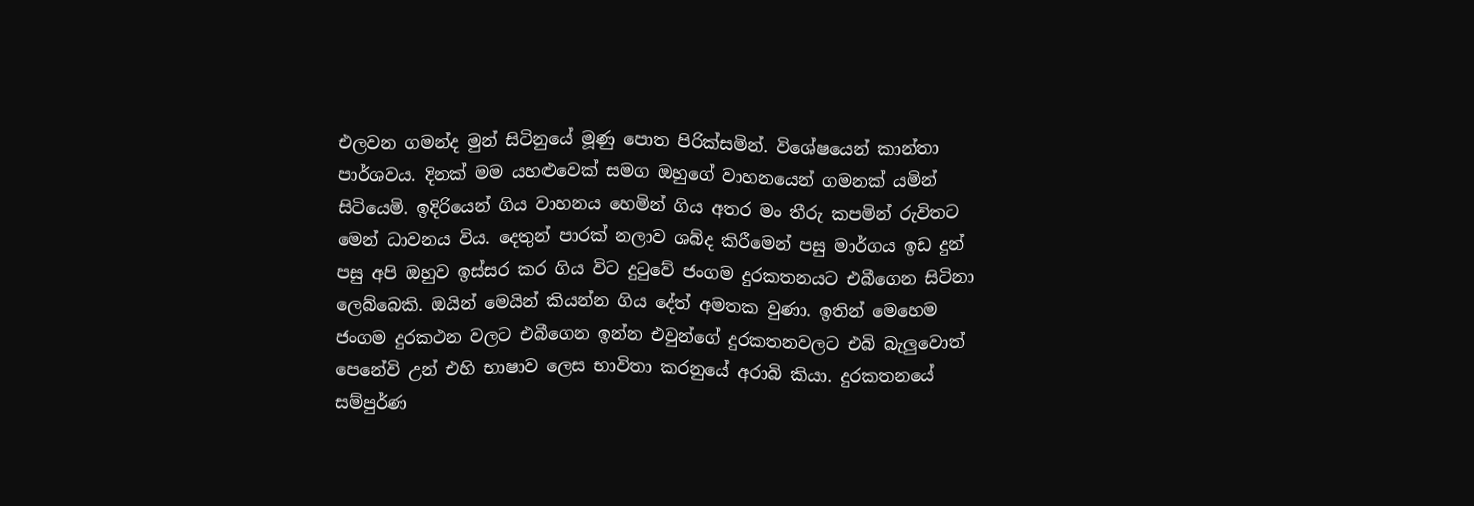එලවන ගමන්ද මුන් සිටිනුයේ මූණු පොත පිරික්සමින්. විශේෂයෙන් කාන්තා පාර්ශවය. දිනක් මම යහළුවෙක් සමග ඔහුගේ වාහනයෙන් ගමනක් යමින් සිටියෙමි. ඉදිරියෙන් ගිය වාහනය හෙමින් ගිය අතර මං තීරු කපමින් රුවිතට මෙන් ධාවනය විය. දෙතුන් පාරක් නලාව ශබ්ද කිරීමෙන් පසු මාර්ගය ඉඩ දුන් පසු අපි ඔහුව ඉස්සර කර ගිය විට දුටුවේ ජංගම දුරකතනයට එබීගෙන සිටිනා ලෙබ්බෙකි. ඔයින් මෙයින් කියන්න ගිය දේත් අමතක වුණා. ඉතින් මෙහෙම ජංගම දුරකථන වලට එබීගෙන ඉන්න එවුන්ගේ දුරකතනවලට එබි බැලුවොත් පෙනේවි උන් එහි භාෂාව ලෙස භාවිතා කරනුයේ අරාබි කියා. දුරකතනයේ සම්පුර්ණ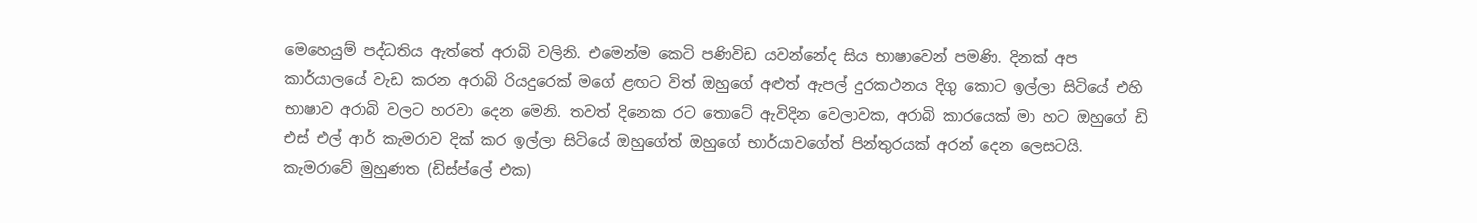මෙහෙයුම් පද්ධතිය ඇත්තේ අරාබි වලිනි. එමෙන්ම කෙටි පණිවිඩ යවන්නේද සිය භාෂාවෙන් පමණි. දිනක් අප කාර්යාලයේ වැඩ කරන අරාබි රියදුරෙක් මගේ ළඟට විත් ඔහුගේ අළුත් ඇපල් දුරකථනය දිගු කොට ඉල්ලා සිටියේ එහි භාෂාව අරාබි වලට හරවා දෙන මෙනි. තවත් දිනෙක රට තොටේ ඇවිදින වෙලාවක, අරාබි කාරයෙක් මා හට ඔහුගේ ඩි එස් එල් ආර් කැමරාව දික් කර ඉල්ලා සිටියේ ඔහුගේත් ඔහුගේ භාර්යාවගේත් පින්තුරයක් අරන් දෙන ලෙසටයි. කැමරාවේ මුහුණත (ඩිස්ප්ලේ එක)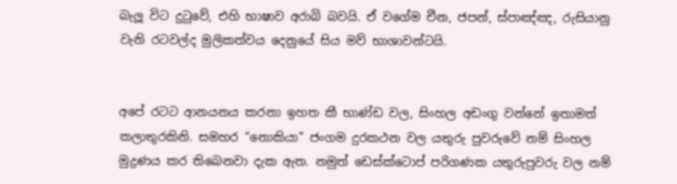බැලූ විට දුටුවේ, එහි භාෂාව අරාබි බවයි. ඒ වගේම චීන, ජපන්, ස්පාඤ්ඤ, රුසියානු වැනි රටවල්ද මුලිකත්වය දෙනුයේ සිය මව් භාශාවන්ටයි.


අපේ රටට ආනයනය කරනා ඉහත කී භාණ්ඩ වල, සිංහල අඩංගු වන්නේ ඉතාමත් කලාතුරකිනි. සමහර “නොකියා” ජංගම දුරකථන වල යතුරු පුවරුවේ නම් සිංහල මුද්‍රණය කර තිබෙනවා දැක ඇත. නමුත් ඩෙස්ක්ටොප් පරිගණක යතුරුපුවරු වල නම්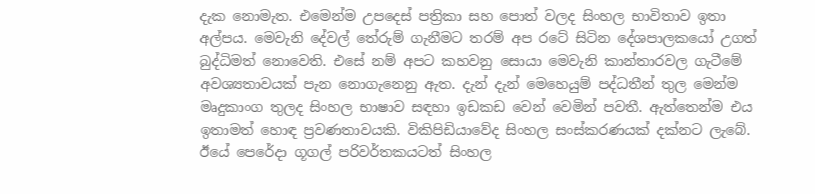දැක නොමැත. එමෙන්ම උපදෙස් පත්‍රිකා සහ පොත් වලද සිංහල භාවිතාව ඉතා අල්පය. මෙවැනි දේවල් තේරුම් ගැනීමට තරම් අප රටේ සිටින දේශපාලකයෝ උගත් බුද්ධිමත් නොවෙති. එසේ නම් අපට කහවනු සොයා මෙවැනි කාන්තාරවල ගැටීමේ අවශ්‍යතාවයක් පැන නොගැනෙනු ඇත. දැන් දැන් මෙහෙයුම් පද්ධතීන් තුල මෙන්ම මෘදුකාංග තුලද සිංහල භාෂාව සඳහා ඉඩකඩ වෙන් වෙමින් පවතී. ඇත්තෙන්ම එය ඉතාමත් හොඳ ප්‍රවණතාවයකි. විකිපිඩියාවේද සිංහල සංස්කරණයක් දක්නට ලැබේ. ඊයේ පෙරේදා ගූගල් පරිවර්තකයටත් සිංහල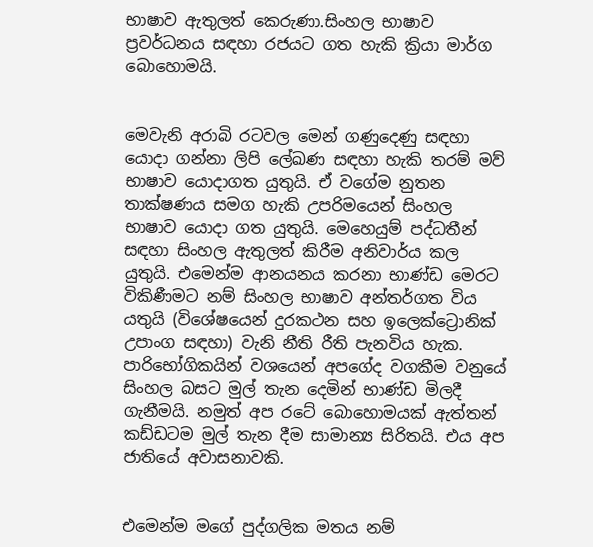භාෂාව ඇතුලත් කෙරුණා.සිංහල භාෂාව ප්‍රවර්ධනය සඳහා රජයට ගත හැකි ක්‍රියා මාර්ග බොහොමයි.


මෙවැනි අරාබි රටවල මෙන් ගණුදෙණු සඳහා යොදා ගන්නා ලිපි ලේඛණ සඳහා හැකි තරම් මව් භාෂාව යොදාගත යුතුයි. ඒ වගේම නුතන තාක්ෂණය සමග හැකි උපරිමයෙන් සිංහල භාෂාව යොදා ගත යුතුයි. මෙහෙයුම් පද්ධතීන් සඳහා සිංහල ඇතුලත් කිරීම අනිවාර්ය කල යුතුයි. එමෙන්ම ආනයනය කරනා භාණ්ඩ මෙරට විකිණීමට නම් සිංහල භාෂාව අන්තර්ගත විය යතුයි (විශේෂයෙන් දුරකථන සහ ඉලෙක්ට්‍රොනික් උපාංග සඳහා) වැනි නීති රීති පැනවිය හැක. පාරිභෝගිකයින් වශයෙන් අපගේද වගකීම වනුයේ සිංහල බසට මුල් තැන දෙමින් භාණ්ඩ මිලදී ගැනීමයි. නමුත් අප රටේ බොහොමයක් ඇත්තන් කඩ්ඩටම මුල් තැන දීම සාමාන්‍ය සිරිතයි. එය අප ජාතියේ අවාසනාවකි.


එමෙන්ම මගේ පුද්ගලික මතය නම්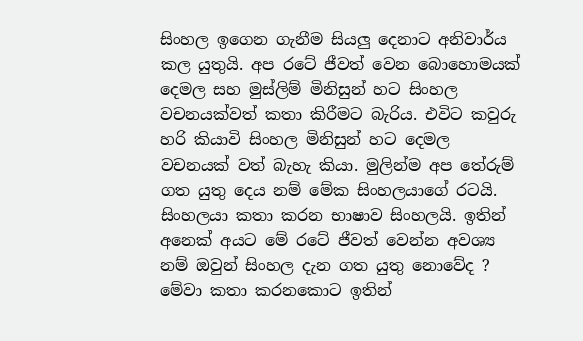සිංහල ඉගෙන ගැනීම සියලු දෙනාට අනිවාර්ය කල යුතුයි. අප රටේ ජීවත් වෙන බොහොමයක් දෙමල සහ මුස්ලිම් මිනිසුන් හට සිංහල වචනයක්වත් කතා කිරීමට බැරිය. එවිට කවුරු හරි කියාවි සිංහල මිනිසුන් හට දෙමල වචනයක් වත් බැහැ කියා. මුලින්ම අප තේරුම් ගත යුතු දෙය නම් මේක සිංහලයාගේ රටයි. සිංහලයා කතා කරන භාෂාව සිංහලයි. ඉතින් අනෙක් අයට මේ රටේ ජීවත් වෙන්න අවශ්‍ය නම් ඔවුන් සිංහල දැන ගත යුතු නොවේද ? මේවා කතා කරනකොට ඉතින්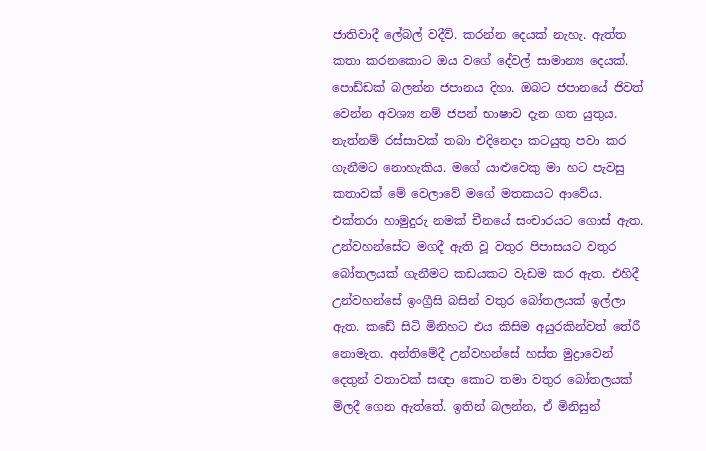ජාතිවාදී ලේබල් වදීවි. කරන්න දෙයක් නැහැ. ඇත්ත කතා කරනකොට ඔය වගේ දේවල් සාමාන්‍ය දෙයක්. පොඩ්ඩක් බලන්න ජපානය දිහා. ඔබට ජපානයේ ජිවත් වෙන්න අවශ්‍ය නම් ජපන් භාෂාව දැන ගත යුතුය. නැත්නම් රස්සාවක් තබා එදිනෙදා කටයුතු පවා කර ගැනීමට නොහැකිය. මගේ යාළුවෙකු මා හට පැවසු කතාවක් මේ වෙලාවේ මගේ මතකයට ආවේය. එක්තරා හාමුදුරු නමක් චීනයේ සංචාරයට ගොස් ඇත. උන්වහන්සේට මගදී ඇති වූ වතුර පිපාසයට වතුර බෝතලයක් ගැනීමට කඩයකට වැඩම කර ඇත. එහිදී උන්වහන්සේ ඉංග්‍රීසි බසින් වතුර බෝතලයක් ඉල්ලා ඇත. කඩේ සිටි මිනිහට එය කිසිම අයුරකින්වත් තේරී නොමැත. අන්තිමේදී උන්වහන්සේ හස්ත මුද්‍රාවෙන් දෙතුන් වතාවක් සඥා කොට තමා වතුර බෝතලයක් මිලදී ගෙන ඇත්තේ. ඉතින් බලන්න, ඒ මිනිසුන්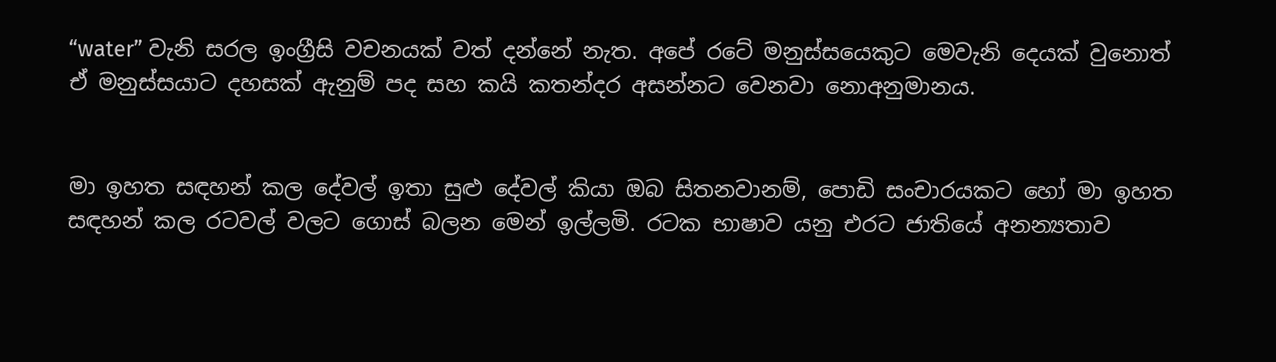“water” වැනි සරල ඉංග්‍රීසි වචනයක් වත් දන්නේ නැත. අපේ රටේ මනුස්සයෙකුට මෙවැනි දෙයක් වුනොත් ඒ මනුස්සයාට දහසක් ඇනුම් පද සහ කයි කතන්දර අසන්නට වෙනවා නොඅනුමානය.


මා ඉහත සඳහන් කල දේවල් ඉතා සුළු දේවල් කියා ඔබ සිතනවානම්, පොඩි සංචාරයකට හෝ මා ඉහත සඳහන් කල රටවල් වලට ගොස් බලන මෙන් ඉල්ලමි. රටක භාෂාව යනු එරට ජාතියේ අනන්‍යතාව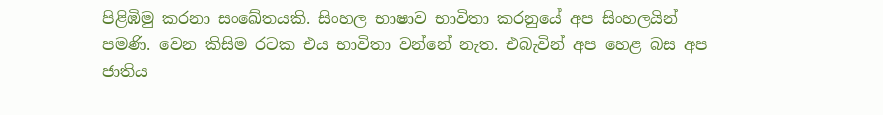පිළිඹිමු කරනා සංඛේතයකි. සිංහල භාෂාව භාවිතා කරනුයේ අප සිංහලයින් පමණි. වෙන කිසිම රටක එය භාවිතා වන්නේ නැත. එබැවින් අප හෙළ බස අප ජාතිය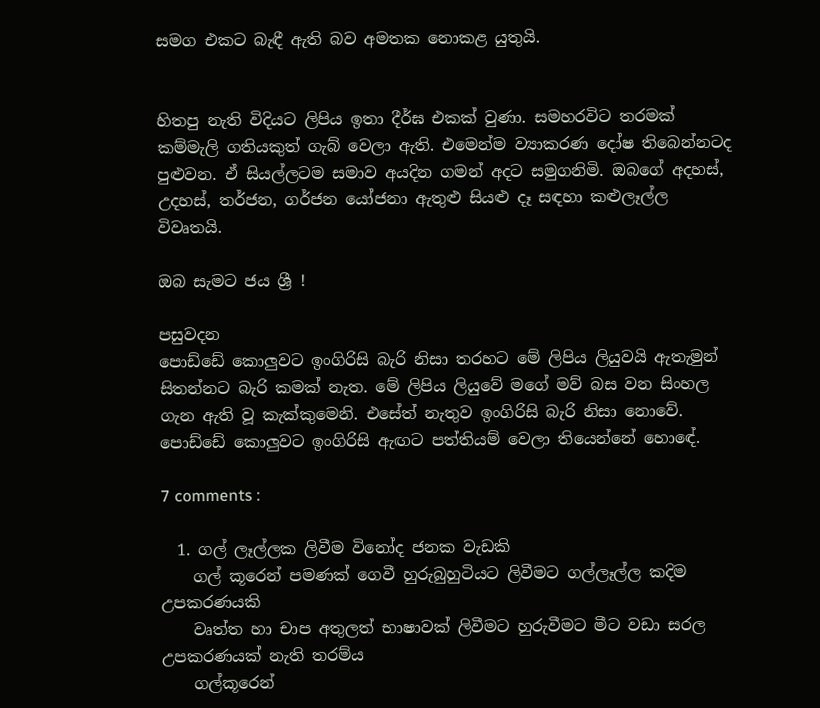සමග එකට බැඳී ඇති බව අමතක නොකළ යුතුයි.


හිතපු නැති විදියට ලිපිය ඉතා දීර්ඝ එකක් වුණා. සමහරවිට තරමක් කම්මැලි ගතියකුත් ගැබ් වෙලා ඇති. එමෙන්ම ව්‍යාකරණ දෝෂ තිබෙන්නටද පුළුවන. ඒ සියල්ලටම සමාව අයදින ගමන් අදට සමුගනිමි. ඔබගේ අදහස්, උදහස්, තර්ජන, ගර්ජන යෝජනා ඇතුළු සියළු දෑ සඳහා කළුලෑල්ල විවෘතයි.

ඔබ සැමට ජය ශ්‍රී !

පසුවදන
පොඩ්ඩේ කොලුවට ඉංගිරිසි බැරි නිසා තරහට මේ ලිපිය ලියුවයි ඇතැමුන් සිතන්නට බැරි කමක් නැත. මේ ලිපිය ලියුවේ මගේ මව් බස වන සිංහල ගැන ඇති වූ කැක්කුමෙනි. එසේත් නැතුව ඉංගිරිසි බැරි නිසා නොවේ. පොඩ්ඩේ කොලුවට ඉංගිරිසි ඇඟට පත්තියම් වෙලා තියෙන්නේ හොඳේ.

7 comments :

  1. ගල් ලෑල්ලක ලිවීම විනෝද ජනක වැඩකි
    ගල් කූරෙන් පමණක් ගෙවී හුරුබුහුටියට ලිවීමට ගල්ලෑල්ල කදිම උපකරණයකි
    වෘත්ත හා චාප අතුලත් භාෂාවක් ලිවීමට හුරුවීමට මීට වඩා සරල උපකරණයක් නැති තරම්ය
    ගල්කූරෙන්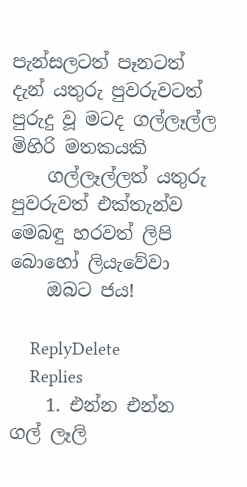පැන්සලටත් පෑනටත් දැන් යතුරු පුවරුවටත් පුරුදු වූ මටද ගල්ලෑල්ල මිහිරි මතකයකි
    ගල්ලෑල්ලත් යතුරු පුවරුවත් එක්තැන්ව මෙබඳු හරවත් ලිපි බොහෝ ලියැවේවා
    ඔබට ජය!

    ReplyDelete
    Replies
    1. එන්න එන්න ගල් ලෑලි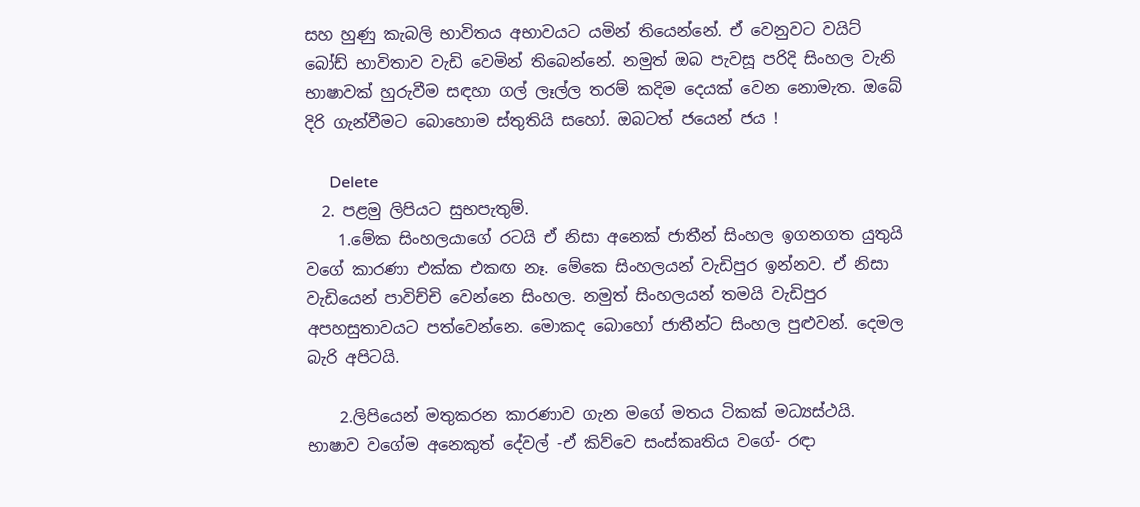සහ හුණු කැබලි භාවිතය අභාවයට යමින් තියෙන්නේ. ඒ වෙනුවට වයිට් බෝඩ් භාවිතාව වැඩි වෙමින් තිබෙන්නේ. නමුත් ඔබ පැවසූ පරිදි සිංහල වැනි භාෂාවක් හුරුවීම සඳහා ගල් ලෑල්ල තරම් කදිම දෙයක් වෙන නොමැත. ඔබේ දිරි ගැන්වීමට බොහොම ස්තුතියි සහෝ. ඔබටත් ජයෙන් ජය !

      Delete
  2. පළමු ලිපියට සුභපැතුම්.
    1.මේක සිංහලයාගේ රටයි ඒ නිසා අනෙක් ජාතීන් සිංහල ඉගනගත යුතුයි වගේ කාරණා එක්ක එකඟ නෑ. මේකෙ සිංහලයන් වැඩිපුර ඉන්නව. ඒ නිසා වැඩියෙන් පාවිච්චි වෙන්නෙ සිංහල. නමුත් සිංහලයන් තමයි වැඩිපුර අපහසුතාවයට පත්වෙන්නෙ. මොකද බොහෝ ජාතීන්ට සිංහල පුළුවන්. දෙමල බැරි අපිටයි.

    2.ලිපියෙන් මතුකරන කාරණාව ගැන මගේ මතය ටිකක් මධ්‍යස්ථයි. භාෂාව වගේම අනෙකුත් දේවල් -ඒ කිව්වෙ සංස්කෘතිය වගේ- රඳා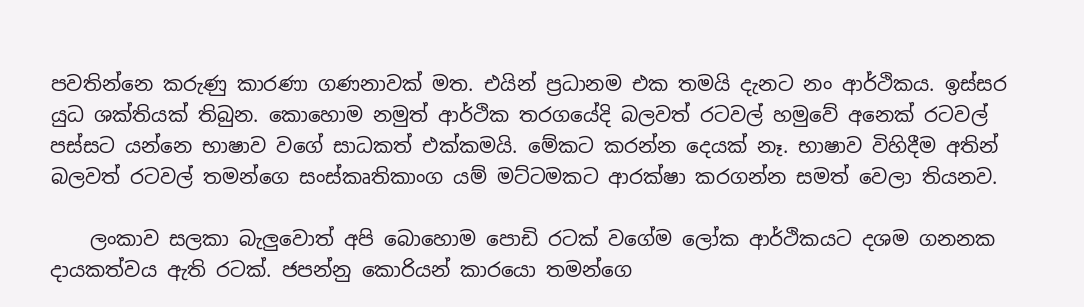පවතින්නෙ කරුණු කාරණා ගණනාවක් මත. එයින් ප්‍රධානම එක තමයි දැනට නං ආර්ථිකය. ඉස්සර යුධ ශක්තියක් තිබුන. කොහොම නමුත් ආර්ථික තරගයේදි බලවත් රටවල් හමුවේ අනෙක් රටවල් පස්සට යන්නෙ භාෂාව වගේ සාධකත් එක්කමයි. මේකට කරන්න දෙයක් නෑ. භාෂාව විහිදීම අතින් බලවත් රටවල් තමන්ගෙ සංස්කෘතිකාංග යම් මට්ටමකට ආරක්ෂා කරගන්න සමත් වෙලා තියනව.

    ලංකාව සලකා බැලුවොත් අපි බොහොම පොඩි රටක් වගේම ලෝක ආර්ථිකයට දශම ගනනක දායකත්වය ඇති රටක්. ජපන්නු කොරියන් කාරයො තමන්ගෙ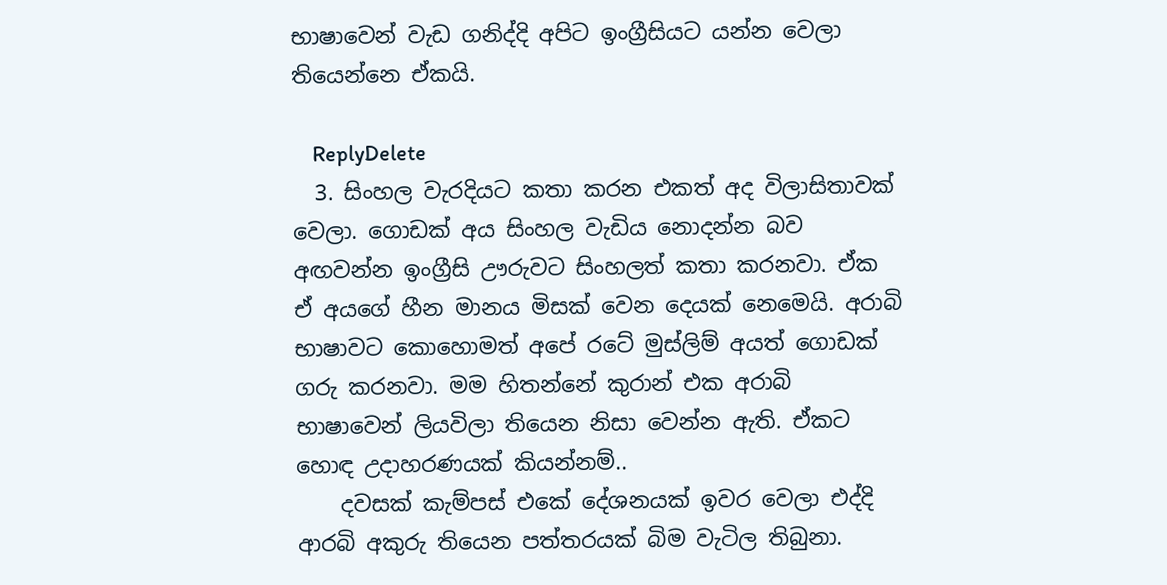භාෂාවෙන් වැඩ ගනිද්දි අපිට ඉංග්‍රීසියට යන්න වෙලා තියෙන්නෙ ඒකයි.

    ReplyDelete
  3. සිංහල වැරදියට කතා කරන එකත් අද විලාසිතාවක් වෙලා. ගොඩක් අය සිංහල වැඩිය නොදන්න බව අඟවන්න ඉංග්‍රීසි ඌරුවට සිංහලත් කතා කරනවා. ඒක ඒ අයගේ හීන මානය මිසක් වෙන දෙයක් නෙමෙයි. අරාබි භාෂාවට කොහොමත් අපේ රටේ මුස්ලිම් අයත් ගොඩක් ගරු කරනවා. මම හිතන්නේ කුරාන් එක අරාබි භාෂාවෙන් ලියවිලා තියෙන නිසා වෙන්න ඇති. ඒකට හොඳ උදාහරණයක් කියන්නම්..
    දවසක් කැම්පස් එකේ දේශනයක් ඉවර වෙලා එද්දි ආරබි අකුරු තියෙන පත්තරයක් බිම වැටිල තිබුනා.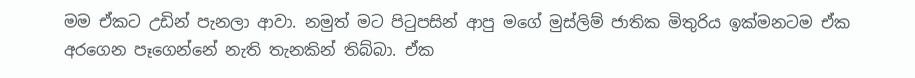මම ඒකට උඩින් පැනලා ආවා. නමුත් මට පිටුපසින් ආපු මගේ මුස්ලිම් ජාතික මිතුරිය ඉක්මනටම ඒක අරගෙන පෑගෙන්නේ නැති තැනකින් තිබ්බා. ඒක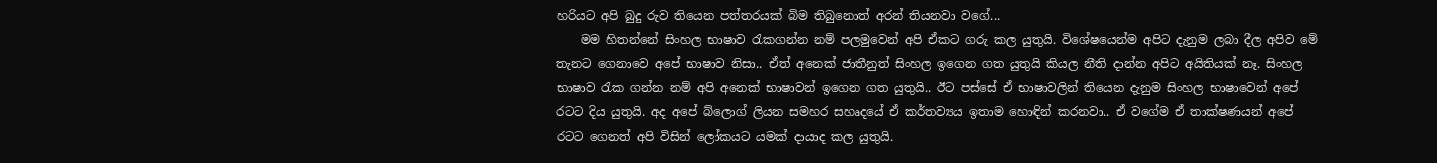හරියට අපි බුදු රුව තියෙන පත්තරයක් බිම තිබුනොත් අරන් තියනවා වගේ...
    මම හිතන්නේ සිංහල භාෂාව රැකගන්න නම් පලමුවෙන් අපි ඒකට ගරු කල යුතුයි. විශේෂයෙන්ම අපිට දැනුම ලබා දීල අපිව මේ තැනට ගෙනාවෙ අපේ භාෂාව නිසා.. ඒත් අනෙක් ජාතීනුත් සිංහල ඉගෙන ගත යුතුයි කියල නීති දාන්න අපිට අයිතියක් නෑ. සිංහල භාෂාව රැක ගන්න නම් අපි අනෙක් භාෂාවන් ඉගෙන ගත යුතුයි.. ඊට පස්සේ ඒ භාෂාවලින් තියෙන දැනුම සිංහල භාෂාවෙන් අපේ රටට දිය යුතුයි. අද අපේ බ්ලොග් ලියන සමහර සහෘදයේ ඒ කර්තව්‍යය ඉතාම හොඳින් කරනවා.. ඒ වගේම ඒ තාක්ෂණයන් අපේ රටට ගෙනත් අපි විසින් ලෝකයට යමක් දායාද කල යුතුයි.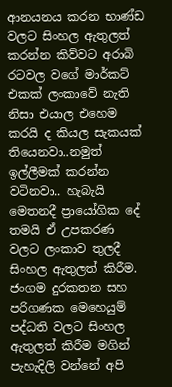ආනයනය කරන භාණ්ඩ වලට සිංහල ඇතුලත් කරන්න කිව්වට අරාබි රටවල වගේ මාර්කට් එකක් ලංකාවේ නැති නිසා එයාල එහෙම කරයි ද කියල සැකයක් තියෙනවා..නමුත් ඉල්ලීමක් කරන්න වටිනවා.. හැබැයි මෙතනදී ප්‍රායෝගික දේ තමයි ඒ උපකරණ වලට ලංකාව තුලදී සිංහල ඇතුලත් කිරීම. ජංගම දුරකතන සහ පරිගණක මෙහෙයුම් පද්ධති වලට සිංහල ඇතුලත් කිරීම මගින් පැහැදිලි වන්නේ අපි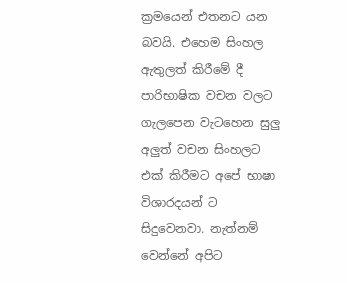ක්‍රමයෙන් එතනට යන බවයි. එහෙම සිංහල ඇතුලත් කිරීමේ දී පාරිභාෂික වචන වලට ගැලපෙන වැටහෙන සුලු අලුත් වචන සිංහලට එක් කිරීමට අපේ භාෂා විශාරදයන් ට සිදුවෙනවා. නැත්නම් වෙන්නේ අපිට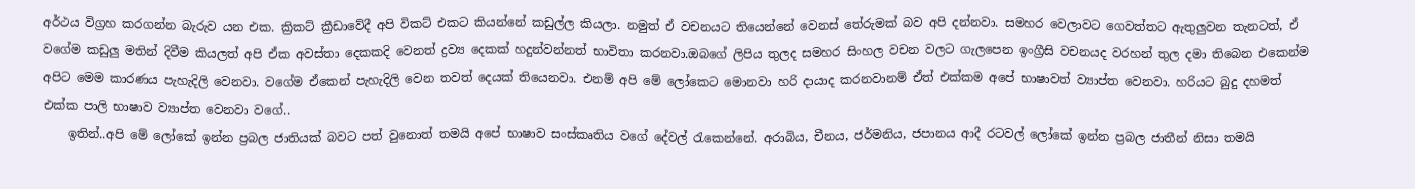අර්ථය විග්‍රහ කරගන්න බැරුව යන එක. ක්‍රිකට් ක්‍රීඩාවේදී අපි විකට් එකට කියන්නේ කඩුල්ල කියලා. නමුත් ඒ වචනයට තියෙන්නේ වෙනස් තේරුමක් බව අපි දන්නවා. සමහර වෙලාවට ගෙවත්තට ඇතුලුවන තැනටත්, ඒ වගේම කඩුලු මතින් දිවීම කියලත් අපි ඒක අවස්තා දෙකකදි වෙනත් ද්‍රව්‍ය දෙකක් හදුන්වන්නත් භාවිතා කරනවා.ඔබගේ ලිපිය තුලද සමහර සිංහල වචන වලට ගැලපෙන ඉංග්‍රීසි වචනයද වරහන් තුල දමා තිබෙන එකෙන්ම අපිට මෙම කාරණය පැහැදිලි වෙනවා. වගේම ඒකෙන් පැහැදිලි වෙන තවත් දෙයක් තියෙනවා. එනම් අපි මේ ලෝකෙට මොනවා හරි දායාද කරනවානම් ඒත් එක්කම අපේ භාෂාවත් ව්‍යාප්ත වෙනවා. හරියට බුදු දහමත් එක්ක පාලි භාෂාව ව්‍යාප්ත වෙනවා වගේ..
    ඉතින්..අපි මේ ලෝකේ ඉන්න ප්‍රබල ජාතියක් බවට පත් වුනොත් තමයි අපේ භාෂාව සංස්කෘතිය වගේ දේවල් රැකෙන්නේ. අරාබිය, චීනය, ජර්මනිය, ජපානය ආදී රටවල් ලෝකේ ඉන්න ප්‍රබල ජාතීන් නිසා තමයි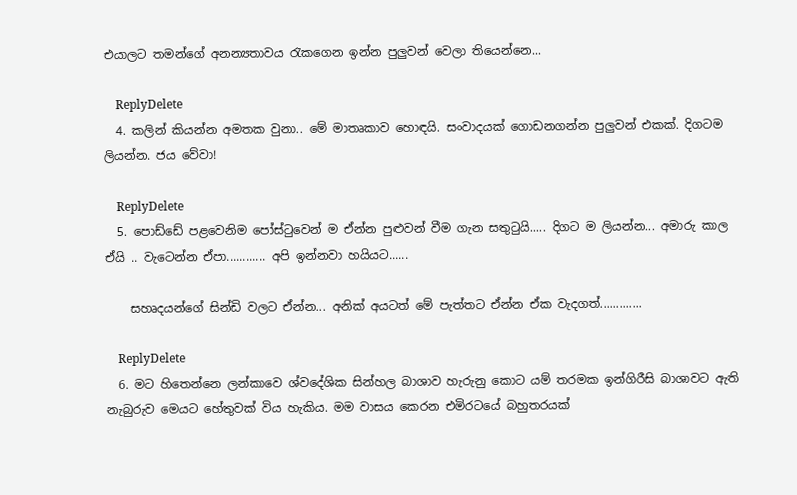එයාලට තමන්ගේ අනන්‍යතාවය රැකගෙන ඉන්න පුලුවන් වෙලා තියෙන්නෙ...

    ReplyDelete
  4. කලින් කියන්න අමතක වුනා.. මේ මාතෘකාව හොඳයි. සංවාදයක් ගොඩනගන්න පුලුවන් එකක්. දිගටම ලියන්න. ජය වේවා!

    ReplyDelete
  5. පොඩ්ඩේ පළවෙනිම පෝස්ටුවෙන් ම ඒන්න පුළුවන් වීම ගැන සතුටුයි..... දිගට ම ලියන්න... අමාරු කාල ඒයි .. වැටෙන්න ඒපා............ අපි ඉන්නවා හයියට......

    සහෘදයන්ගේ සින්ඩි වලට ඒන්න... අනික් අයටත් මේ පැත්තට ඒන්න ඒක වැදගත්.............

    ReplyDelete
  6. මට හිතෙන්නෙ ලන්කාවෙ ශ්වදේශික සින්හල බාශාව හැරුනු කොට යම් තරමක ඉන්ගිරීසි බාශාවට ඇති නැබුරුව මෙයට හේතුවක් විය හැකිය. මම වාසය කෙරන එමිරටයේ බහුතරයක්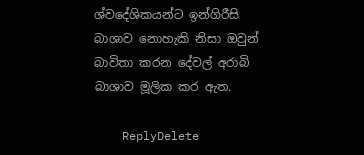ශ්වදේශිකයන්ට ඉන්ගිරීසි බාශාව නොහැකි නිසා ඔවුන් බාවිතා කරන දේවල් අරාබි බාශාව මූලික කර ඇත.

    ReplyDelete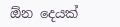ඕන දෙයක්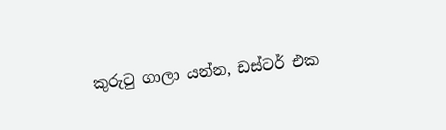කුරුටු ගාලා යන්න, ඩස්ටර් එක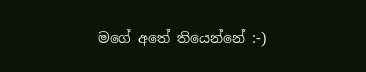මගේ අතේ තියෙන්නේ :-)